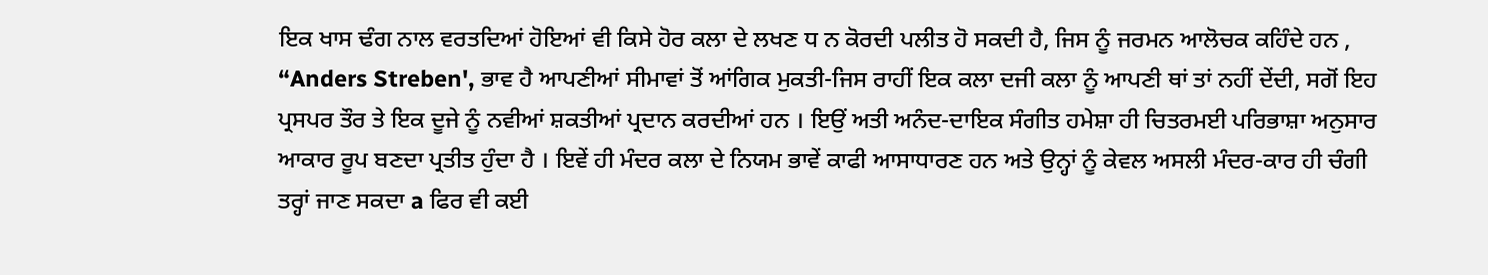ਇਕ ਖਾਸ ਢੰਗ ਨਾਲ ਵਰਤਦਿਆਂ ਹੋਇਆਂ ਵੀ ਕਿਸੇ ਹੋਰ ਕਲਾ ਦੇ ਲਖਣ ਧ ਨ ਕੋਰਦੀ ਪਲੀਤ ਹੋ ਸਕਦੀ ਹੈ, ਜਿਸ ਨੂੰ ਜਰਮਨ ਆਲੋਚਕ ਕਹਿੰਦੇ ਹਨ , “Anders Streben', ਭਾਵ ਹੈ ਆਪਣੀਆਂ ਸੀਮਾਵਾਂ ਤੋਂ ਆਂਗਿਕ ਮੁਕਤੀ-ਜਿਸ ਰਾਹੀਂ ਇਕ ਕਲਾ ਦਜੀ ਕਲਾ ਨੂੰ ਆਪਣੀ ਥਾਂ ਤਾਂ ਨਹੀਂ ਦੇਂਦੀ, ਸਗੋਂ ਇਹ ਪ੍ਰਸਪਰ ਤੌਰ ਤੇ ਇਕ ਦੂਜੇ ਨੂੰ ਨਵੀਆਂ ਸ਼ਕਤੀਆਂ ਪ੍ਰਦਾਨ ਕਰਦੀਆਂ ਹਨ । ਇਉਂ ਅਤੀ ਅਨੰਦ-ਦਾਇਕ ਸੰਗੀਤ ਹਮੇਸ਼ਾ ਹੀ ਚਿਤਰਮਈ ਪਰਿਭਾਸ਼ਾ ਅਨੁਸਾਰ ਆਕਾਰ ਰੂਪ ਬਣਦਾ ਪ੍ਰਤੀਤ ਹੁੰਦਾ ਹੈ । ਇਵੇਂ ਹੀ ਮੰਦਰ ਕਲਾ ਦੇ ਨਿਯਮ ਭਾਵੇਂ ਕਾਫੀ ਆਸਾਧਾਰਣ ਹਨ ਅਤੇ ਉਨ੍ਹਾਂ ਨੂੰ ਕੇਵਲ ਅਸਲੀ ਮੰਦਰ-ਕਾਰ ਹੀ ਚੰਗੀ ਤਰ੍ਹਾਂ ਜਾਣ ਸਕਦਾ a ਫਿਰ ਵੀ ਕਈ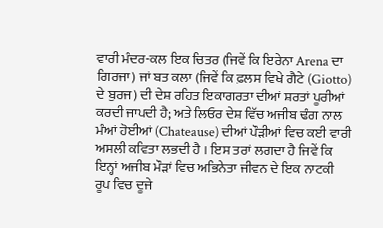ਵਾਰੀ ਮੰਦਰ-ਕਲ ਇਕ ਚਿਤਰ (ਜਿਵੇਂ ਕਿ ਇਰੇਨਾ Arena ਦਾ ਗਿਰਜਾ) ਜਾਂ ਬਤ ਕਲਾ (ਜਿਵੇਂ ਕਿ ਫ਼ਲਸ ਵਿਖੇ ਗੈਟੇ (Giotto) ਦੇ ਬੁਰਜ) ਦੀ ਦੇਸ਼ ਰਹਿਤ ਇਕਾਗਰਤਾ ਦੀਆਂ ਸ਼ਰਤਾਂ ਪੂਰੀਆਂ ਕਰਦੀ ਜਾਪਦੀ ਹੈ; ਅਤੇ ਲਿਓਰ ਦੇਸ਼ ਵਿੱਚ ਅਜੀਬ ਢੰਗ ਨਾਲ ਮੰਆਂ ਹੋਈਆਂ (Chateause) ਦੀਆਂ ਪੌੜੀਆਂ ਵਿਚ ਕਈ ਵਾਰੀ ਅਸਲੀ ਕਵਿਤਾ ਲਭਦੀ ਹੈ । ਇਸ ਤਰਾਂ ਲਗਦਾ ਹੈ ਜਿਵੇਂ ਕਿ ਇਨ੍ਹਾਂ ਅਜੀਬ ਮੌੜਾਂ ਵਿਚ ਅਭਿਨੇਤਾ ਜੀਵਨ ਦੇ ਇਕ ਨਾਟਕੀ ਰੂਪ ਵਿਚ ਦੂਜੇ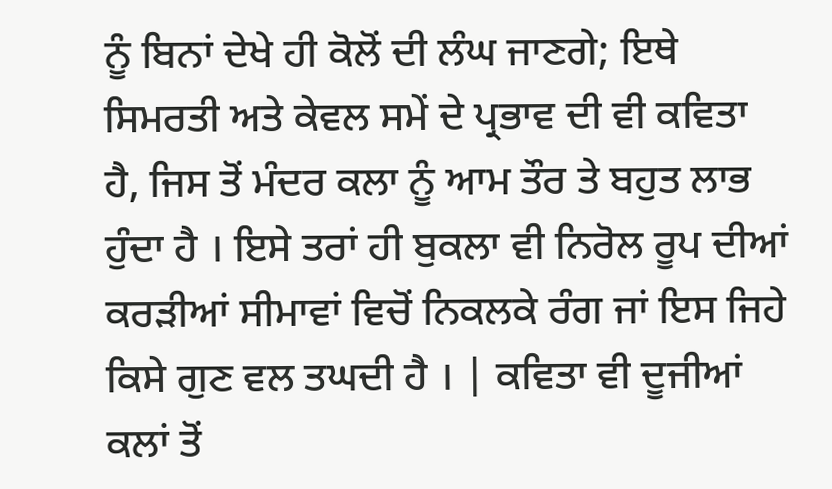ਨੂੰ ਬਿਨਾਂ ਦੇਖੇ ਹੀ ਕੋਲੋਂ ਦੀ ਲੰਘ ਜਾਣਗੇ; ਇਥੇ ਸਿਮਰਤੀ ਅਤੇ ਕੇਵਲ ਸਮੇਂ ਦੇ ਪ੍ਰਭਾਵ ਦੀ ਵੀ ਕਵਿਤਾ ਹੈ, ਜਿਸ ਤੋਂ ਮੰਦਰ ਕਲਾ ਨੂੰ ਆਮ ਤੌਰ ਤੇ ਬਹੁਤ ਲਾਭ ਹੁੰਦਾ ਹੈ । ਇਸੇ ਤਰਾਂ ਹੀ ਬੁਕਲਾ ਵੀ ਨਿਰੋਲ ਰੂਪ ਦੀਆਂ ਕਰੜੀਆਂ ਸੀਮਾਵਾਂ ਵਿਚੋਂ ਨਿਕਲਕੇ ਰੰਗ ਜਾਂ ਇਸ ਜਿਹੇ ਕਿਸੇ ਗੁਣ ਵਲ ਤਘਦੀ ਹੈ । | ਕਵਿਤਾ ਵੀ ਦੂਜੀਆਂ ਕਲਾਂ ਤੋਂ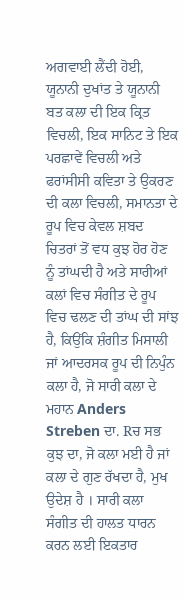ਅਗਵਾਈ ਲੈਂਦੀ ਹੋਈ, ਯੂਨਾਨੀ ਦੁਖਾਂਤ ਤੇ ਯੂਨਾਨੀ ਬਤ ਕਲਾ ਦੀ ਇਕ ਕ੍ਰਿਤ ਵਿਚਲੀ, ਇਕ ਸਾਨਿਟ ਤੇ ਇਕ ਪਰਛਾਵੇਂ ਵਿਚਲੀ ਅਤੇ ਫਰਾਂਸੀਸੀ ਕਵਿਤਾ ਤੇ ਉਕਰਣ ਦੀ ਕਲਾ ਵਿਚਲੀ, ਸਮਾਨਤਾ ਦੇ ਰੂਪ ਵਿਚ ਕੇਵਲ ਸ਼ਬਦ ਚਿਤਰਾਂ ਤੋਂ ਵਧ ਕੁਝ ਹੋਰ ਹੋਣ ਨੂੰ ਤਾਂਘਦੀ ਹੈ ਅਤੇ ਸਾਰੀਆਂ ਕਲਾਂ ਵਿਚ ਸੰਗੀਤ ਦੇ ਰੂਪ ਵਿਚ ਢਲਣ ਦੀ ਤਾਂਘ ਦੀ ਸਾਂਝ ਹੈ, ਕਿਉਂਕਿ ਸ਼ੰਗੀਤ ਮਿਸਾਲੀ ਜਾਂ ਆਦਰਸਕ ਰੂਪ ਦੀ ਨਿਪੁੰਨ ਕਲਾ ਹੈ, ਜੋ ਸਾਰੀ ਕਲਾ ਦੇ ਮਹਾਨ Anders Streben ਦਾ. Rਚ ਸਭ ਕੁਝ ਦਾ, ਜੋ ਕਲਾ ਮਈ ਹੈ ਜਾਂ ਕਲਾ ਦੇ ਗੁਣ ਰੱਖਦਾ ਹੈ, ਮੁਖ ਉਦੇਸ਼ ਹੈ । ਸਾਰੀ ਕਲਾ ਸੰਗੀਤ ਦੀ ਹਾਲਤ ਧਾਰਨ ਕਰਨ ਲਈ ਇਕਤਾਰ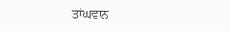ਤਾਂਘਵਾਨ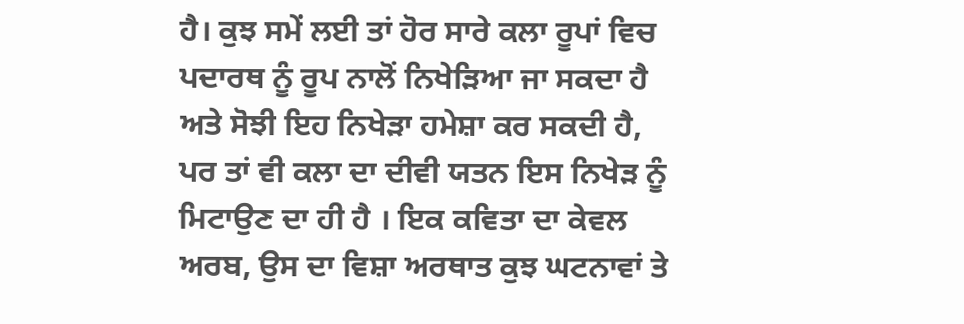ਹੈ। ਕੁਝ ਸਮੇਂ ਲਈ ਤਾਂ ਹੋਰ ਸਾਰੇ ਕਲਾ ਰੂਪਾਂ ਵਿਚ ਪਦਾਰਥ ਨੂੰ ਰੂਪ ਨਾਲੋਂ ਨਿਖੇੜਿਆ ਜਾ ਸਕਦਾ ਹੈ ਅਤੇ ਸੋਝੀ ਇਹ ਨਿਖੇੜਾ ਹਮੇਸ਼ਾ ਕਰ ਸਕਦੀ ਹੈ, ਪਰ ਤਾਂ ਵੀ ਕਲਾ ਦਾ ਦੀਵੀ ਯਤਨ ਇਸ ਨਿਖੇੜ ਨੂੰ ਮਿਟਾਉਣ ਦਾ ਹੀ ਹੈ । ਇਕ ਕਵਿਤਾ ਦਾ ਕੇਵਲ ਅਰਬ, ਉਸ ਦਾ ਵਿਸ਼ਾ ਅਰਥਾਤ ਕੁਝ ਘਟਨਾਵਾਂ ਤੇ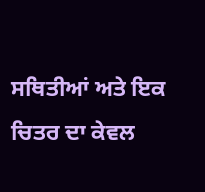ਸਥਿਤੀਆਂ ਅਤੇ ਇਕ ਚਿਤਰ ਦਾ ਕੇਵਲ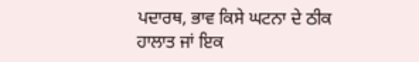ਪਦਾਰਥ, ਭਾਵ ਕਿਸੇ ਘਟਨਾ ਦੇ ਠੀਕ ਹਾਲਾਤ ਜਾਂ ਇਕ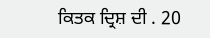ਕਿਤਕ ਦ੍ਰਿਸ਼ ਦੀ . 20